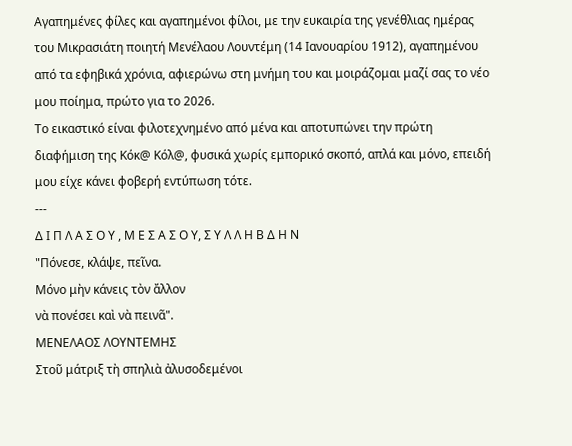Αγαπημένες φίλες και αγαπημένοι φίλοι, με την ευκαιρία της γενέθλιας ημέρας του Μικρασιάτη ποιητή Μενέλαου Λουντέμη (14 Ιανουαρίου 1912), αγαπημένου από τα εφηβικά χρόνια, αφιερώνω στη μνήμη του και μοιράζομαι μαζί σας το νέο μου ποίημα, πρώτο για το 2026.
Το εικαστικό είναι φιλοτεχνημένο από μένα και αποτυπώνει την πρώτη διαφήμιση της Κόκ@ Κόλ@, φυσικά χωρίς εμπορικό σκοπό, απλά και μόνο, επειδή μου είχε κάνει φοβερή εντύπωση τότε.
---
Δ Ι Π Λ Α Σ Ο Υ , Μ Ε Σ Α Σ Ο Υ, Σ Υ Λ Λ Η Β Δ Η Ν
"Πόνεσε, κλάψε, πεῖνα.
Μόνο μὴν κάνεις τὸν ἄλλον
νὰ πονέσει καὶ νὰ πεινᾶ".
ΜΕΝΕΛΑΟΣ ΛΟΥΝΤΕΜΗΣ
Στοῦ μάτριξ τὴ σπηλιὰ ἀλυσοδεμένοι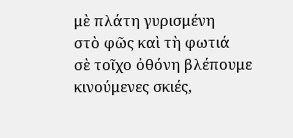μὲ πλάτη γυρισμένη
στὸ φῶς καὶ τὴ φωτιά
σὲ τοῖχο ὀθόνη βλέπουμε κινούμενες σκιές,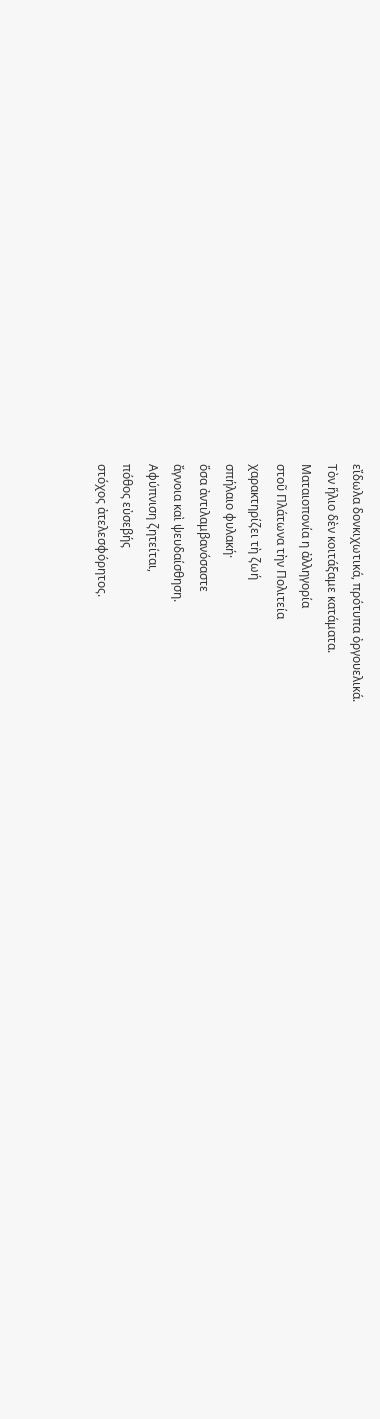εἴδωλα δονκιχωτικά, πρότυπα ὀργουελικά.
Τὸν ἥλιο δὲν κοιτάξαμε κατάματα.
Ματαιοπονία η ἀλληγορία
στοῦ Πλάτωνα τὴν Πολιτεία
χαρακτηρίζει τὴ ζωή
σπήλαιο φυλακή·
ὅσα ἀντιλαμβανόσαστε
ἄγνοια καὶ ψευδαίσθηση.
Αφύπνιση ζητείται,
πόθος εὐσεβής
στόχος ἀτελεσφόρητος.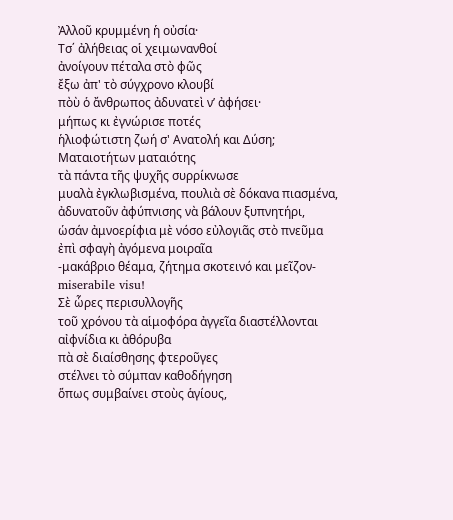Ἀλλοῦ κρυμμένη ἡ οὐσία·
Τσ΄ ἀλήθειας οἱ χειμωνανθοί
ἀνοίγουν πέταλα στὸ φῶς
ἔξω ἀπ' τὸ σύγχρονο κλουβί
πὸὺ ὁ ἄνθρωπος ἀδυνατεὶ ν’ ἀφήσει·
μήπως κι ἐγνώρισε ποτές
ἡλιοφώτιστη ζωή σ' Ανατολή και Δύση;
Ματαιοτήτων ματαιότης
τὰ πάντα τῆς ψυχῆς συρρίκνωσε
μυαλὰ ἐγκλωβισμένα, πουλιὰ σὲ δόκανα πιασμένα,
ἀδυνατοῦν ἀφύπνισης νὰ βάλουν ξυπνητήρι,
ὡσάν ἀμνοερίφια μὲ νόσο εὐλογιᾶς στὸ πνεῦμα
ἐπὶ σφαγὴ ἀγόμενα μοιραῖα
-μακάβριο θέαμα, ζήτημα σκοτεινό και μεῖζον-
miserabile visu!
Σὲ ὧρες περισυλλογῆς
τοῦ χρόνου τὰ αἱμοφόρα ἀγγεῖα διαστέλλονται
αἰφνίδια κι ἀθόρυβα
πὰ σὲ διαίσθησης φτεροῦγες
στέλνει τὸ σύμπαν καθοδήγηση
ὅπως συμβαίνει στοὺς ἁγίους,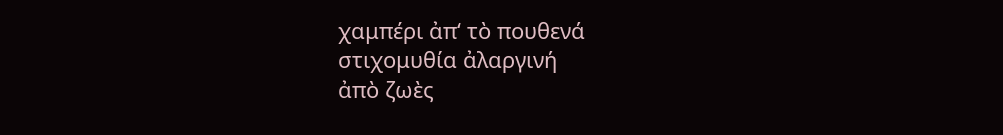χαμπέρι ἀπ‘ τὸ πουθενά
στιχομυθία ἀλαργινή
ἀπὸ ζωὲς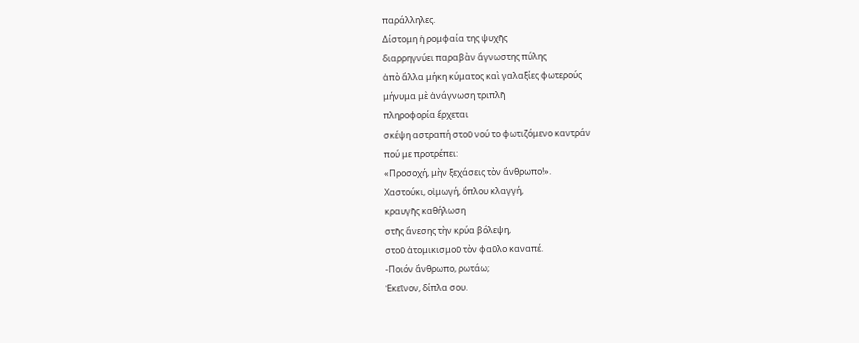παράλληλες.
Δίστομη ἡ ρομφαία της ψυχῆς
διαρρηγνύει παραβὰν ἄγνωστης πύλης
ἀπὸ ἄλλα μήκη κύματος καὶ γαλαξίες φωτερούς
μήνυμα μὲ ἀνάγνωση τριπλῆ
πληροφορία ἔρχεται
σκέψη αστραπή στοῦ νού το φωτιζόμενο καντράν
πού με προτρέπει:
«Προσοχή, μὴν ξεχάσεις τὸν ἄνθρωπο!».
Χαστούκι, οἰμωγή, ὅπλου κλαγγή,
κραυγῆς καθήλωση
στῆς ἄνεσης τὴν κρύα βόλεψη,
στοῦ ἀτομικισμοῦ τὸν φαῦλο καναπέ.
-Ποιόν ἄνθρωπο, ρωτάω;
Ἐκεῖνον, δίπλα σου.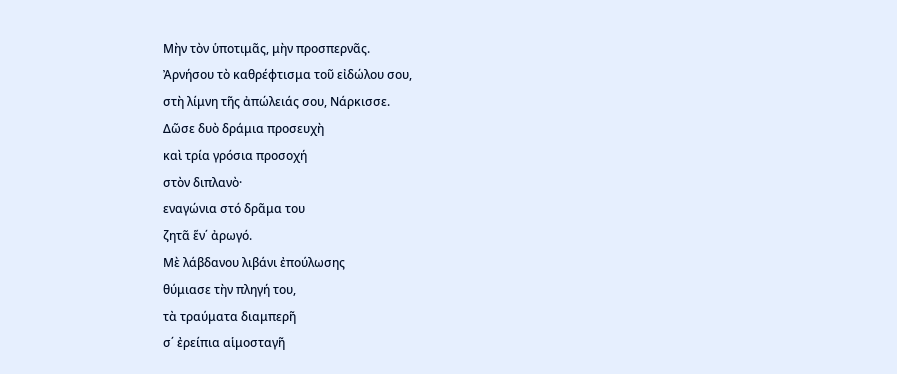Μὴν τὸν ὑποτιμᾶς, μὴν προσπερνᾶς.
Ἀρνήσου τὸ καθρέφτισμα τοῦ εἰδώλου σου,
στὴ λίμνη τῆς ἀπώλειάς σου, Νάρκισσε.
Δῶσε δυὸ δράμια προσευχὴ
καὶ τρία γρόσια προσοχή
στὸν διπλανὸ·
εναγώνια στό δρᾶμα του
ζητᾶ ἕν΄ ἀρωγό.
Μὲ λάβδανου λιβάνι ἐπούλωσης
θύμιασε τὴν πληγή του,
τὰ τραύματα διαμπερῆ
σ΄ ἐρείπια αἱμοσταγῆ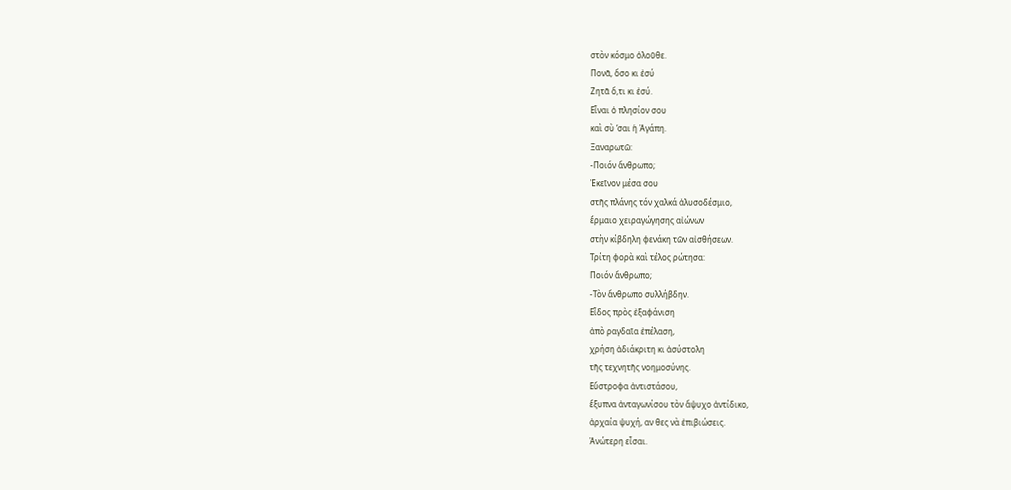στὸν κόσμο ὁλοῦθε.
Πονᾶ, ὅσο κι ἐσύ
Ζητᾶ ὅ,τι κι ἐσύ.
Εἶναι ὁ πλησίον σου
καὶ σὺ ‘σαι ἡ Ἀγάπη.
Ξαναρωτῶ:
-Ποιόν ἄνθρωπο;
Ἐκεῖνον μέσα σου
στῆς πλάνης τόν χαλκά ἀλυσοδέσμιο,
ἕρμαιο χειραγώγησης αἰώνων
στὴν κίβδηλη φενάκη τῶν αἰσθήσεων.
Τρίτη φορὰ καὶ τέλος ρώτησα:
Ποιόν ἄνθρωπο;
-Τὸν ἄνθρωπο συλλήβδην.
Εἶδος πρὸς ἐξαφάνιση
ἀπὸ ραγδαῖα ἐπέλαση,
χρήση ἀδιάκριτη κι ἀσύστολη
τῆς τεχνητῆς νοημοσύνης.
Εὔστροφα ἀντιστάσου,
ἕξυπνα ἀνταγωνίσου τὸν ἄψυχο ἀντίδικο,
ἀρχαία ψυχή, αν θες νὰ ἐπιβιώσεις.
Ἀνώτερη εἶσαι.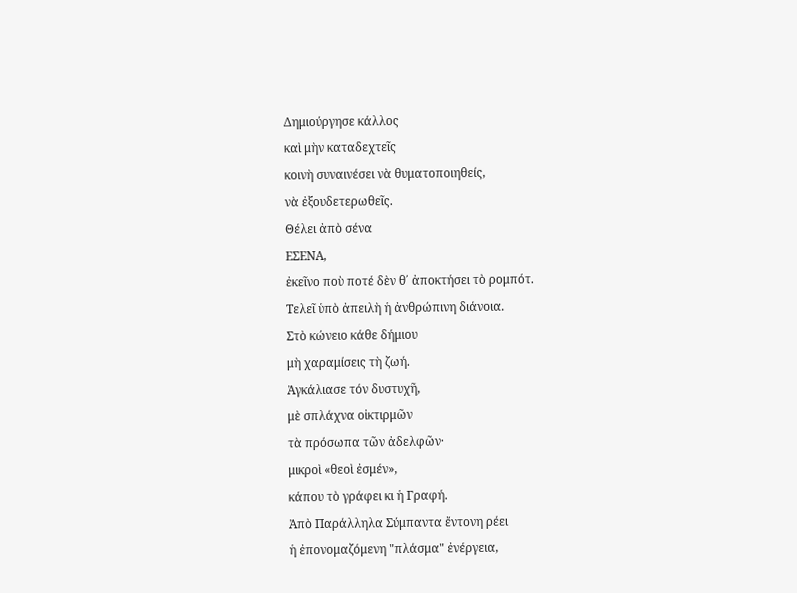Δημιούργησε κάλλος
καὶ μὴν καταδεχτεῖς
κοινὴ συναινέσει νὰ θυματοποιηθείς,
νὰ ἐξουδετερωθεῖς.
Θέλει ἀπὸ σένα
ΕΣΕΝΑ,
ἐκεῖνο ποὺ ποτέ δὲν θ΄ ἀποκτήσει τὸ ρομπότ.
Τελεῖ ὑπὸ ἀπειλὴ ἡ ἀνθρώπινη διάνοια.
Στὸ κώνειο κάθε δήμιου
μὴ χαραμίσεις τὴ ζωή.
Ἀγκάλιασε τόν δυστυχῆ,
μὲ σπλάχνα οἰκτιρμῶν
τὰ πρόσωπα τῶν ἀδελφῶν·
μικροὶ «θεοὶ ἐσμέν»,
κάπου τὸ γράφει κι ἡ Γραφή.
Ἀπὸ Παράλληλα Σύμπαντα ἔντονη ρέει
ἡ ἐπονομαζόμενη "πλάσμα" ἐνέργεια,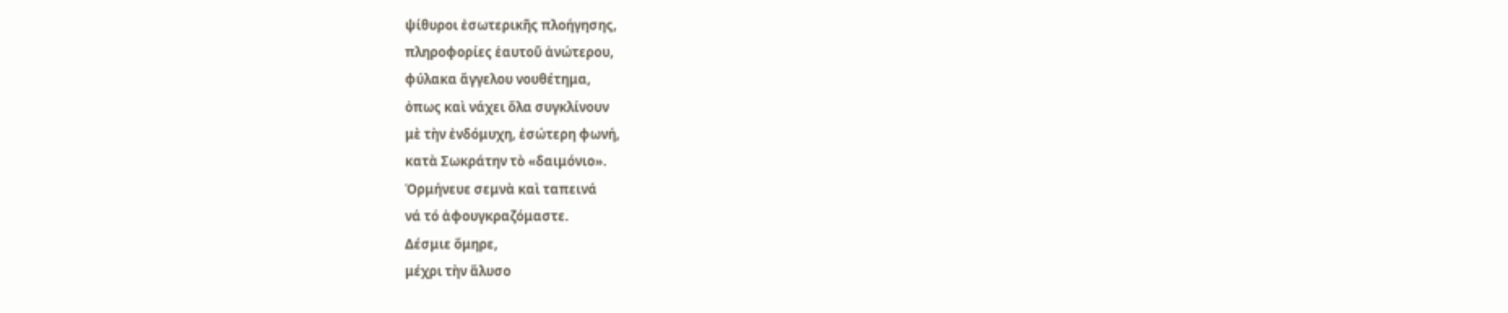ψίθυροι ἐσωτερικῆς πλοήγησης,
πληροφορίες ἑαυτοῦ ἀνώτερου,
φύλακα ἄγγελου νουθέτημα,
ὀπως καὶ νάχει ὅλα συγκλίνουν
μὲ τὴν ἐνδόμυχη, ἐσώτερη φωνή,
κατὰ Σωκράτην τὸ «δαιμόνιο».
Ὁρμήνευε σεμνὰ καὶ ταπεινά
νά τό ἀφουγκραζόμαστε.
Δέσμιε ὅμηρε,
μέχρι τὴν ἅλυσο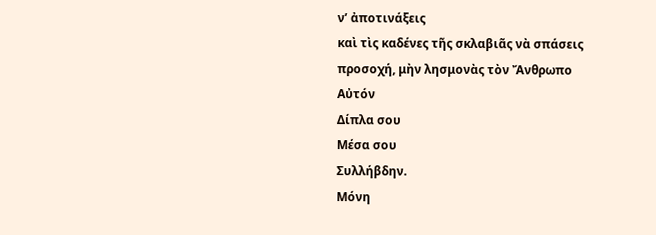ν’ ἀποτινάξεις
καὶ τὶς καδένες τῆς σκλαβιᾶς νὰ σπάσεις
προσοχή, μὴν λησμονὰς τὸν Ἄνθρωπο
Αὐτόν
Δίπλα σου
Μέσα σου
Συλλήβδην.
Μόνη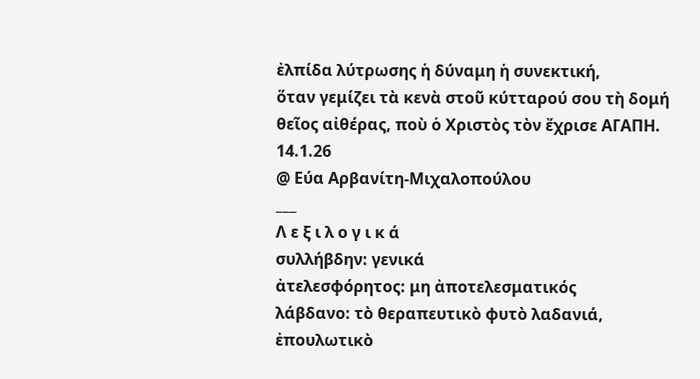ἐλπίδα λύτρωσης ἡ δύναμη ἡ συνεκτική,
ὅταν γεμίζει τὰ κενὰ στοῦ κύτταρού σου τὴ δομή
θεῖος αἰθέρας, ποὺ ὁ Χριστὸς τὸν ἔχρισε ΑΓΑΠΗ.
14.1.26
@ Εύα Αρβανίτη-Μιχαλοπούλου
___
Λ ε ξ ι λ ο γ ι κ ά
συλλήβδην: γενικά
ἀτελεσφόρητος: μη ἀποτελεσματικός
λάβδανο: τὸ θεραπευτικὸ φυτὸ λαδανιά,
ἐπουλωτικὸ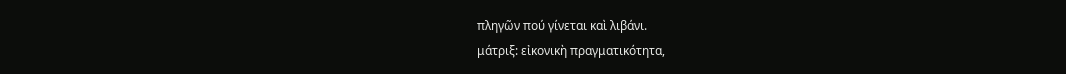πληγῶν πού γίνεται καὶ λιβάνι.
μάτριξ: εἰκονικὴ πραγματικότητα,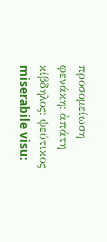προσομείωση
φενάκη: ἀπάτη
κίβδηλος: ψεύτικος
miserabile visu: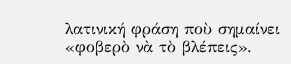λατινική φράση ποὺ σημαίνει «φοβερὸ νὰ τὸ βλέπεις».